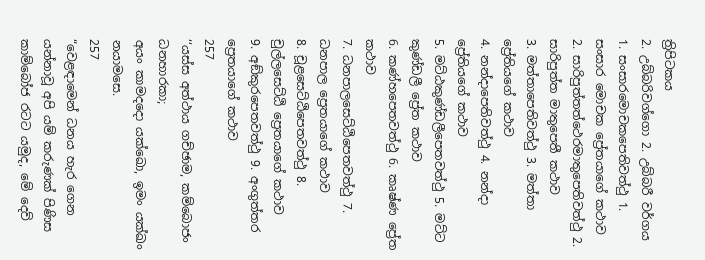ත්‍රිපිටකය
2. උබ්බරිවග්ගො 2. උබ්බරී වර්ගය
1. සංසාරමොචකපෙතිවත්ථු 1. සංසාර මොචක ප්‍රේතයාගේ කථාව
2. සාරිපුත්තත්ථෙරමාතුපෙතිවත්ථු 2. සාරිපුත්ත මාතුපෙතී කථාව
3. මත්තාපෙතිවත්ථු 3. මත්තා ප්‍රේතියගේ කථාව
4. නන්දාපෙතිවත්ථු 4. නන්දා ප්‍රේතියගේ කථාව
5. මට්ඨකුණ්ඩලීපෙතවත්ථු 5. මට්ට කුණ්ඩලී ප්‍රේත කථාව
6. කණ්හපෙතවත්ථු 6. කෘෂ්ණ ප්‍රේත කථාව
7. ධනපාලසෙට්ඨිපෙතවත්ථු 7. ධනපාල ප්‍රෙතයාගේ කථාව
8. චූළසෙට්ඨිපෙතවත්ථු 8. චුල්ලසෙට්ඨි ප්‍රෙතයාගේ කථාව
9. අඞ්කුරපෙතවත්ථු 9. අංගුත්තර ප්‍රෙතයාගේ කථාව
257
‘‘යස්ස අත්ථාය ගච්ඡාම, කම්බොජං ධනහාරකා;
අයං කාමදදො යක්ඛො, ඉමං යක්ඛං නයාමසෙ.
257
“වෙළඳාමෙන් ධනය හැර ගෙන යන්නාවූ අපි යම් කරුණක් පිණිස කාම්බෝජ රටට යමුද, මේ දෙව්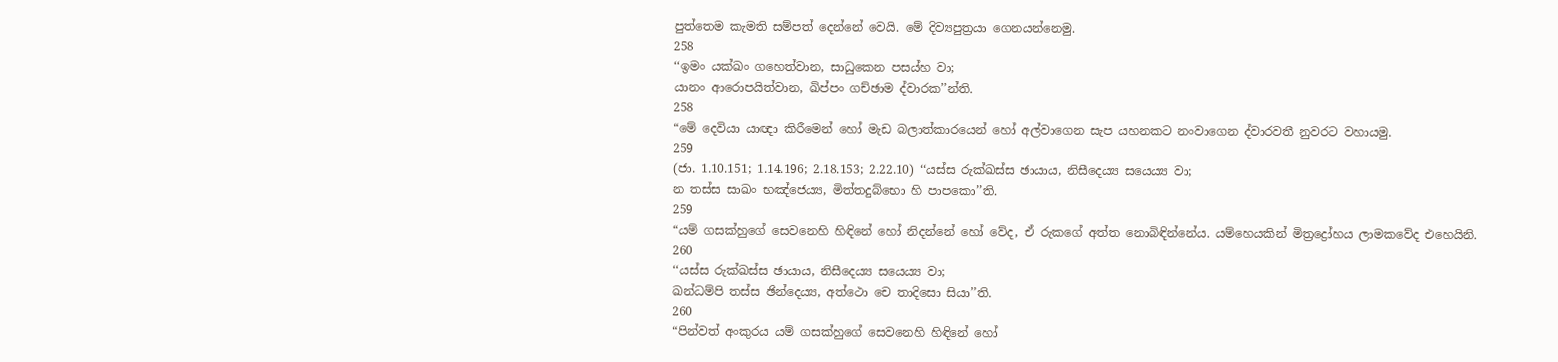පුත්තෙම කැමති සම්පත් දෙන්නේ වෙයි. මේ දිව්‍යපුත්‍රයා ගෙනයන්නෙමු.
258
‘‘ඉමං යක්ඛං ගහෙත්වාන, සාධුකෙන පසය්හ වා;
යානං ආරොපයිත්වාන, ඛිප්පං ගච්ඡාම ද්වාරක’’න්ති.
258
“මේ දෙවියා යාඥා කිරීමෙන් හෝ මැඩ බලාත්කාරයෙන් හෝ අල්වාගෙන සැප යහනකට නංවාගෙන ද්වාරවතී නුවරට වහායමු.
259
(ජා. 1.10.151; 1.14.196; 2.18.153; 2.22.10) ‘‘යස්ස රුක්ඛස්ස ඡායාය, නිසීදෙය්‍ය සයෙය්‍ය වා;
න තස්ස සාඛං භඤ්ජෙය්‍ය, මිත්තදුබ්භො හි පාපකො’’ති.
259
“යම් ගසක්හුගේ සෙවනෙහි හිඳිනේ හෝ නිදන්නේ හෝ වේද, ඒ රුකගේ අත්ත නොබිඳින්නේය. යම්හෙයකින් මිත්‍රද්‍රෝහය ලාමකවේද එහෙයිනි.
260
‘‘යස්ස රුක්ඛස්ස ඡායාය, නිසීදෙය්‍ය සයෙය්‍ය වා;
ඛන්ධම්පි තස්ස ඡින්දෙය්‍ය, අත්ථො චෙ තාදිසො සියා’’ති.
260
“පින්වත් අංකුරය යම් ගසක්හුගේ සෙවනෙහි හිඳිනේ හෝ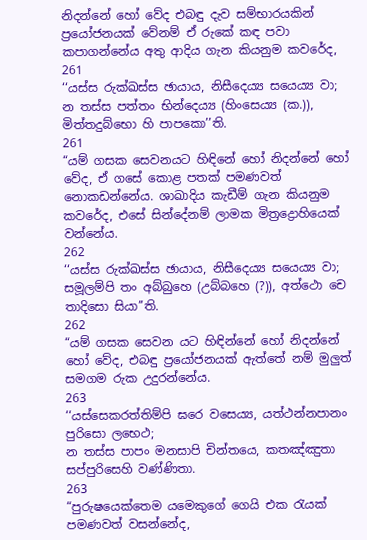නිදන්නේ හෝ වේද එබඳු දැව සම්භාරයකින් ප්‍රයෝජනයක් වේනම් ඒ රුකේ කඳ පවා කපාගන්නේය අතු ආදිය ගැන කියනුම කවරේද,
261
‘‘යස්ස රුක්ඛස්ස ඡායාය, නිසීදෙය්‍ය සයෙය්‍ය වා;
න තස්ස පත්තං භින්දෙය්‍ය (හිංසෙය්‍ය (ක.)), මිත්තදුබ්භො හි පාපකො’’ති.
261
“යම් ගසක සෙවනයට හිඳිනේ හෝ නිදන්නේ හෝ වේද, ඒ ගසේ කොළ පතක් පමණවත් නොකඩන්නේය. ශාඛාදිය කැඩීම් ගැන කියනුම කවරේද, එසේ සින්දේනම් ලාමක මිත්‍රද්‍රොහියෙක් වන්නේය.
262
‘‘යස්ස රුක්ඛස්ස ඡායාය, නිසීදෙය්‍ය සයෙය්‍ය වා;
සමූලම්පි තං අබ්බුහෙ (උබ්බහෙ (?)), අත්ථො චෙ තාදිසො සියා’’ති.
262
“යම් ගසක සෙවන යට හිඳින්නේ හෝ නිදන්නේ හෝ වේද, එබඳු ප්‍රයෝජනයක් ඇත්තේ නම් මුලුත් සමගම රුක උදුරන්නේය.
263
‘‘යස්සෙකරත්තිම්පි ඝරෙ වසෙය්‍ය, යත්ථන්නපානං පුරිසො ලභෙථ;
න තස්ස පාපං මනසාපි චින්තයෙ, කතඤ්ඤුතා සප්පුරිසෙහි වණ්ණිතා.
263
“පුරුෂයෙක්තෙම යමෙකුගේ ගෙයි එක රැයක් පමණවත් වසන්නේද,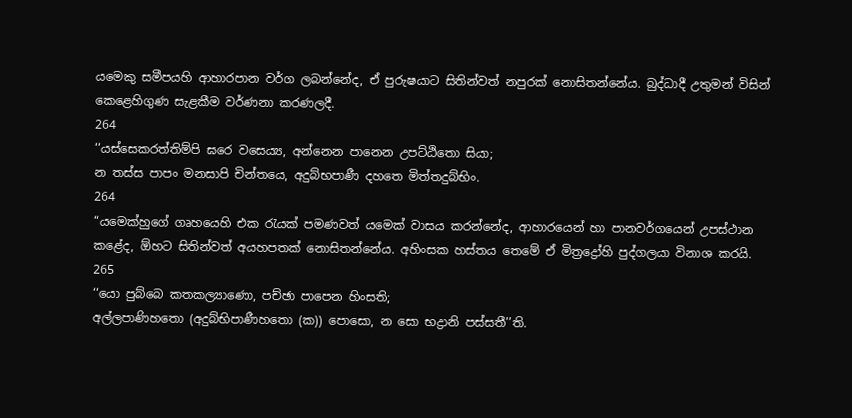යමෙකු සමීපයහි ආහාරපාන වර්ග ලබන්නේද, ඒ පුරුෂයාට සිතින්වත් නපුරක් නොසිතන්නේය. බුද්ධාදී උතුමන් විසින් කෙළෙහිගුණ සැළකීම වර්ණනා කරණලදී.
264
‘‘යස්සෙකරත්තිම්පි ඝරෙ වසෙය්‍ය, අන්නෙන පානෙන උපට්ඨිතො සියා;
න තස්ස පාපං මනසාපි චින්තයෙ, අදුබ්භපාණී දහතෙ මිත්තදුබ්භිං.
264
“යමෙක්හුගේ ගෘහයෙහි එක රැයක් පමණවත් යමෙක් වාසය කරන්නේද, ආහාරයෙන් හා පානවර්ගයෙන් උපස්ථාන කළේද, ඕහට සිතින්වත් අයහපතක් නොසිතන්නේය. අහිංසක හස්තය තෙමේ ඒ මිත්‍රද්‍රෝහි පුද්ගලයා විනාශ කරයි.
265
‘‘යො පුබ්බෙ කතකල්‍යාණො, පච්ඡා පාපෙන හිංසති;
අල්ලපාණිහතො (අදුබ්භිපාණීහතො (ක)) පොසො, න සො භද්‍රානි පස්සතී’’ති.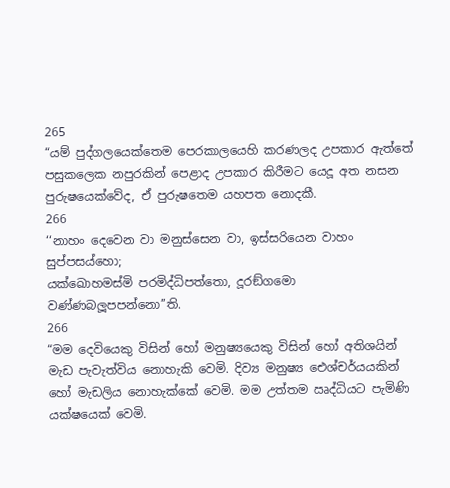265
“යම් පුද්ගලයෙක්තෙම පෙරකාලයෙහි කරණලද උපකාර ඇත්තේ පසුකලෙක නපුරකින් පෙළාද උපකාර කිරීමට යෙදූ අත නසන පුරුෂයෙක්වේද, ඒ පුරුෂතෙම යහපත නොදකී.
266
‘‘නාහං දෙවෙන වා මනුස්සෙන වා, ඉස්සරියෙන වාහං සුප්පසය්හො;
යක්ඛොහමස්මි පරමිද්ධිපත්තො, දූරඞ්ගමො වණ්ණබලූපපන්නො’’ති.
266
“මම දෙවියෙකු විසින් හෝ මනුෂ්‍යයෙකු විසින් හෝ අතිශයින් මැඩ පැවැත්විය නොහැකි වෙමි. දිව්‍ය මනුෂ්‍ය ඓශ්චර්යයකින් හෝ මැඩලිය නොහැක්කේ වෙමි. මම උත්තම ඍද්ධියට පැමිණි යක්ෂයෙක් වෙමි.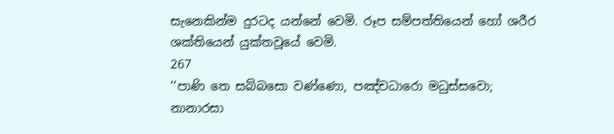සැනෙකින්ම දුරටද යන්නේ වෙමි. රූප සම්පත්තියෙන් හෝ ශරීර ශක්තියෙන් යුක්තවූයේ වෙමි.
267
‘‘පාණි තෙ සබ්බසො වණ්ණො, පඤ්චධාරො මධුස්සවො;
නානාරසා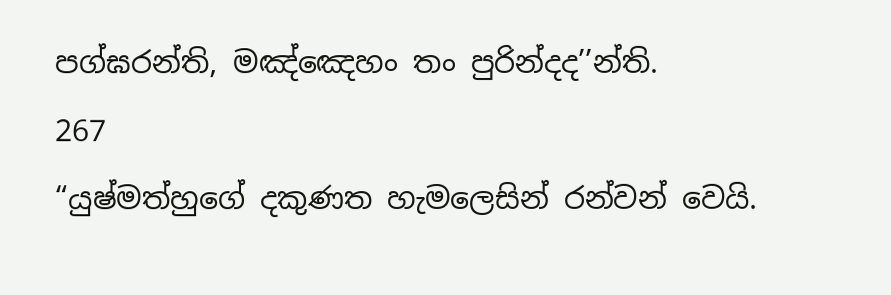පග්ඝරන්ති, මඤ්ඤෙහං තං පුරින්දද’’න්ති.
267
“යුෂ්මත්හුගේ දකුණත හැමලෙසින් රන්වන් වෙයි.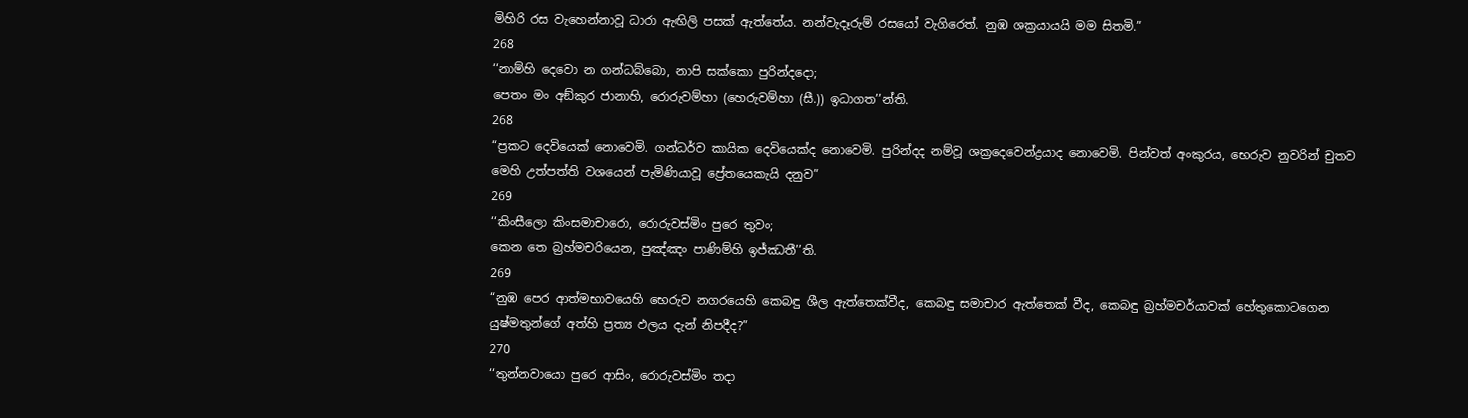මිහිරි රස වැහෙන්නාවූ ධාරා ඇඟිලි පසක් ඇත්තේය. නන්වැදෑරුම් රසයෝ වැගිරෙත්. නුඹ ශක්‍රයායයි මම සිතමි.”
268
‘‘නාම්හි දෙවො න ගන්ධබ්බො, නාපි සක්කො පුරින්දදො;
පෙතං මං අඞ්කුර ජානාහි, රොරුවම්හා (හෙරුවම්හා (සී.)) ඉධාගත’’න්ති.
268
“ප්‍රකට දෙවියෙක් නොවෙමි. ගන්ධර්ව කායික දෙවියෙක්ද නොවෙමි. පුරින්දද නම්වූ ශක්‍රදෙවෙන්ද්‍රයාද නොවෙමි. පින්වත් අංකුරය, භෙරුව නුවරින් චුතව මෙහි උත්පත්ති වශයෙන් පැමිණියාවූ ප්‍රේතයෙකැයි දනුව”
269
‘‘කිංසීලො කිංසමාචාරො, රොරුවස්මිං පුරෙ තුවං;
කෙන තෙ බ්‍රහ්මචරියෙන, පුඤ්ඤං පාණිම්හි ඉජ්ඣතී’’ති.
269
“නුඹ පෙර ආත්මභාවයෙහි භෙරුව නගරයෙහි කෙබඳු ශීල ඇත්තෙක්වීද, කෙබඳු සමාචාර ඇත්තෙක් වීද, කෙබඳු බ්‍රහ්මචර්යාවක් හේතුකොටගෙන යුෂ්මතුන්ගේ අත්හි ප්‍රත්‍ය ඵලය දැන් නිපදීද?”
270
‘‘තුන්නවායො පුරෙ ආසිං, රොරුවස්මිං තදා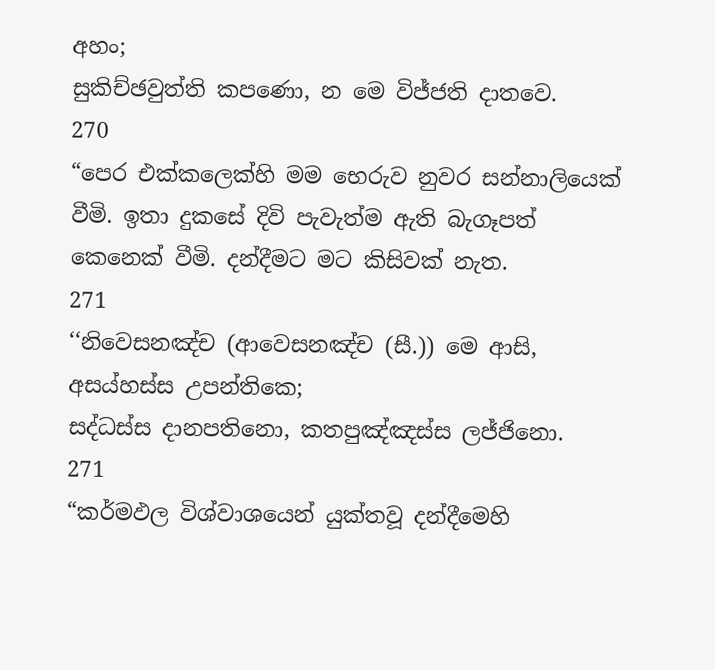අහං;
සුකිච්ඡවුත්ති කපණො, න මෙ විජ්ජති දාතවෙ.
270
“පෙර එක්කලෙක්හි මම භෙරුව නුවර සන්නාලියෙක් වීමි. ඉතා දුකසේ දිවි පැවැත්ම ඇති බැගෑපත් කෙනෙක් වීමි. දන්දීමට මට කිසිවක් නැත.
271
‘‘නිවෙසනඤ්ච (ආවෙසනඤ්ච (සී.)) මෙ ආසි, අසය්හස්ස උපන්තිකෙ;
සද්ධස්ස දානපතිනො, කතපුඤ්ඤස්ස ලජ්ජිනො.
271
“කර්මඵල විශ්වාශයෙන් යුක්තවූ දන්දීමෙහි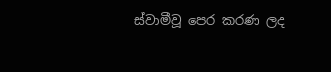ස්වාමීවූ පෙර කරණ ලද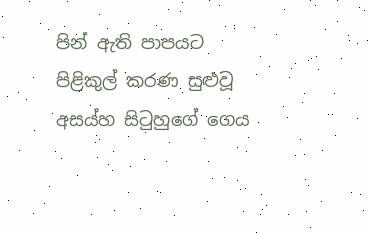පින් ඇති පාපයට පිළිකුල් කරණ සුළුවූ අසය්හ සිටුහුගේ ගෙය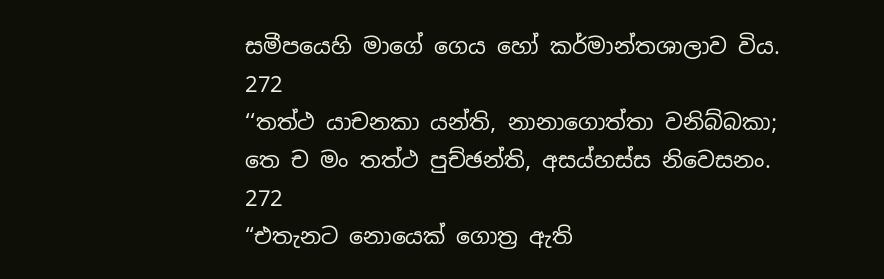සමීපයෙහි මාගේ ගෙය හෝ කර්මාන්තශාලාව විය.
272
‘‘තත්ථ යාචනකා යන්ති, නානාගොත්තා වනිබ්බකා;
තෙ ච මං තත්ථ පුච්ඡන්ති, අසය්හස්ස නිවෙසනං.
272
“එතැනට නොයෙක් ගොත්‍ර ඇති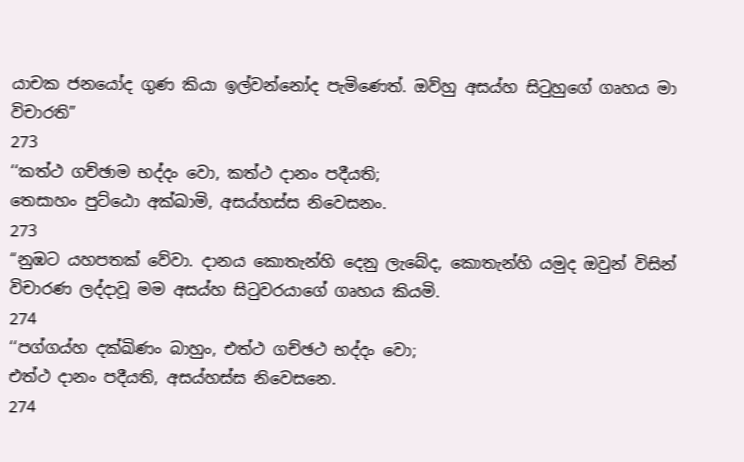යාචක ජනයෝද ගුණ කියා ඉල්වන්නෝද පැමිණෙත්. ඔව්හු අසය්හ සිටුහුගේ ගෘහය මා විචාරති”
273
‘‘කත්ථ ගච්ඡාම භද්දං වො, කත්ථ දානං පදීයති;
තෙසාහං පුට්ඨො අක්ඛාමි, අසය්හස්ස නිවෙසනං.
273
“නුඹට යහපතක් වේවා. දානය කොතැන්හි දෙනු ලැබේද, කොතැන්හි යමුද ඔවුන් විසින් විචාරණ ලද්දාවූ මම අසය්හ සිටුවරයාගේ ගෘහය කියමි.
274
‘‘පග්ගය්හ දක්ඛිණං බාහුං, එත්ථ ගච්ඡථ භද්දං වො;
එත්ථ දානං පදීයති, අසය්හස්ස නිවෙසනෙ.
274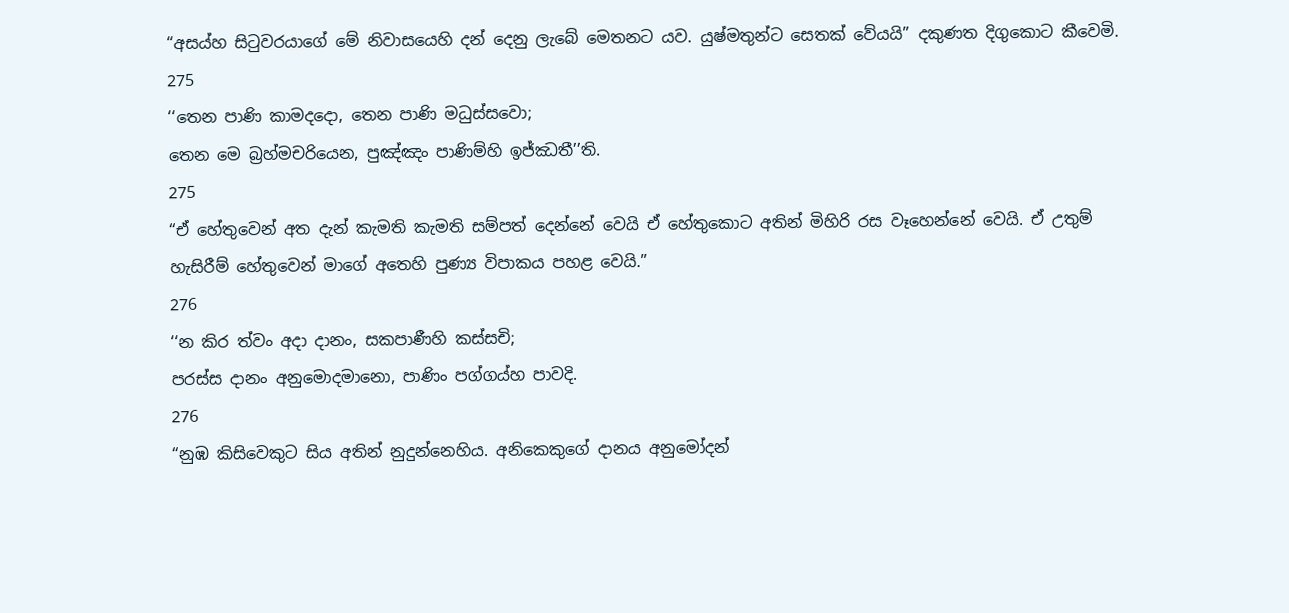“අසය්හ සිටුවරයාගේ මේ නිවාසයෙහි දන් දෙනු ලැබේ මෙතනට යව. යුෂ්මතුන්ට සෙතක් වේයයි” දකුණත දිගුකොට කීවෙමි.
275
‘‘තෙන පාණි කාමදදො, තෙන පාණි මධුස්සවො;
තෙන මෙ බ්‍රහ්මචරියෙන, පුඤ්ඤං පාණිම්හි ඉජ්ඣතී’’ති.
275
“ඒ හේතුවෙන් අත දැන් කැමති කැමති සම්පත් දෙන්නේ වෙයි ඒ හේතුකොට අතින් මිහිරි රස වෑහෙන්නේ වෙයි. ඒ උතුම් හැසිරීම් හේතුවෙන් මාගේ අතෙහි පුණ්‍ය විපාකය පහළ වෙයි.”
276
‘‘න කිර ත්වං අදා දානං, සකපාණීහි කස්සචි;
පරස්ස දානං අනුමොදමානො, පාණිං පග්ගය්හ පාවදි.
276
“නුඹ කිසිවෙකුට සිය අතින් නුදුන්නෙහිය. අනිකෙකුගේ දානය අනුමෝදන්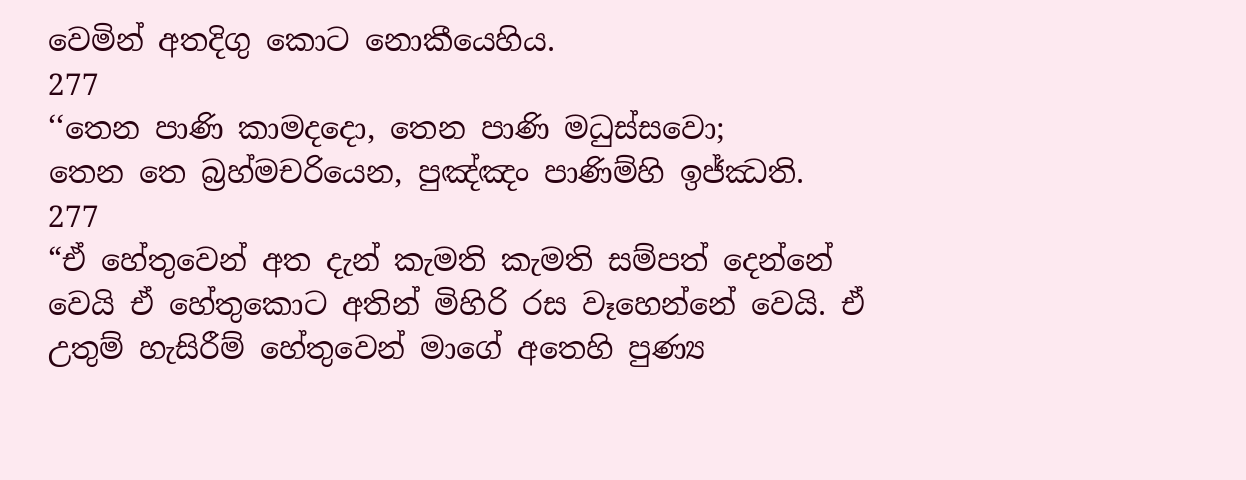වෙමින් අතදිගු කොට නොකීයෙහිය.
277
‘‘තෙන පාණි කාමදදො, තෙන පාණි මධුස්සවො;
තෙන තෙ බ්‍රහ්මචරියෙන, පුඤ්ඤං පාණිම්හි ඉජ්ඣති.
277
“ඒ හේතුවෙන් අත දැන් කැමති කැමති සම්පත් දෙන්නේ වෙයි ඒ හේතුකොට අතින් මිහිරි රස වෑහෙන්නේ වෙයි. ඒ උතුම් හැසිරීම් හේතුවෙන් මාගේ අතෙහි පුණ්‍ය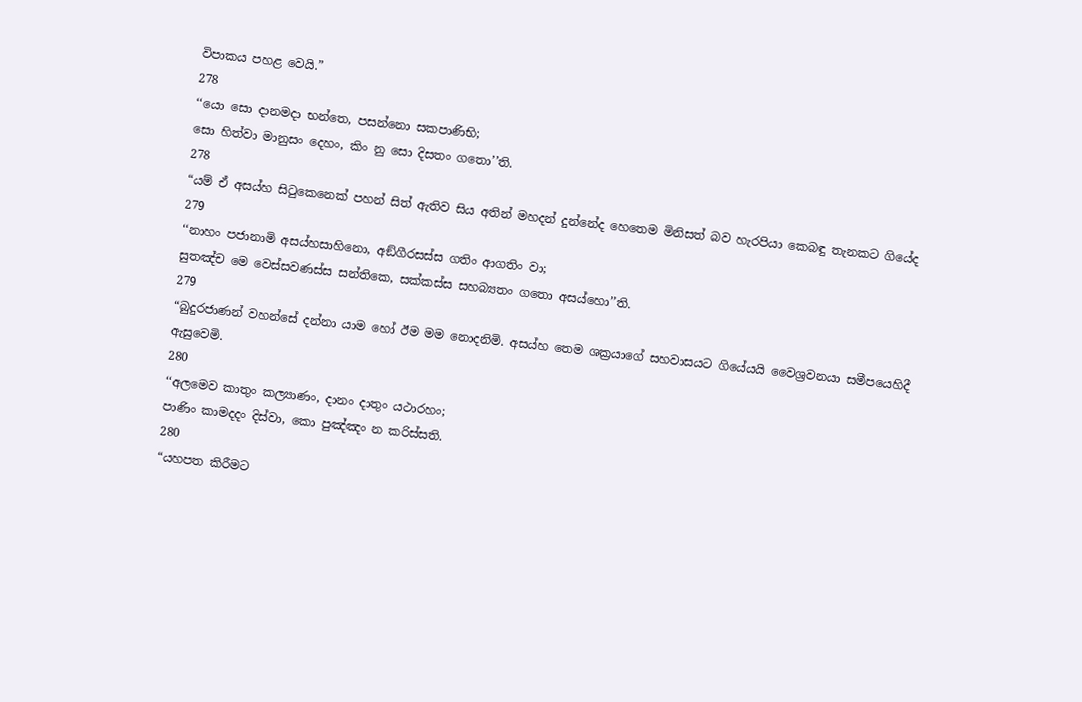විපාකය පහළ වෙයි.”
278
‘‘යො සො දානමදා භන්තෙ, පසන්නො සකපාණිභි;
සො හිත්වා මානුසං දෙහං, කිං නු සො දිසතං ගතො’’ති.
278
“යම් ඒ අසය්හ සිටුකෙනෙක් පහන් සිත් ඇතිව සිය අතින් මහදන් දුන්නේද හෙතෙම මිනිසත් බව හැරපියා කෙබඳු තැනකට ගියේද
279
‘‘නාහං පජානාමි අසය්හසාහිනො, අඞ්ගීරසස්ස ගතිං ආගතිං වා;
සුතඤ්ච මෙ වෙස්සවණස්ස සන්තිකෙ, සක්කස්ස සහබ්‍යතං ගතො අසය්හො’’ති.
279
“බුදුරජාණන් වහන්සේ දන්නා යාම හෝ ඊම මම නොදනිමි. අසය්හ තෙම ශක්‍රයාගේ සහවාසයට ගියේයයි වෛශ්‍රවනයා සමීපයෙහිදී ඇසුවෙමි.
280
‘‘අලමෙව කාතුං කල්‍යාණං, දානං දාතුං යථාරහං;
පාණිං කාමදදං දිස්වා, කො පුඤ්ඤං න කරිස්සති.
280
“යහපත කිරීමට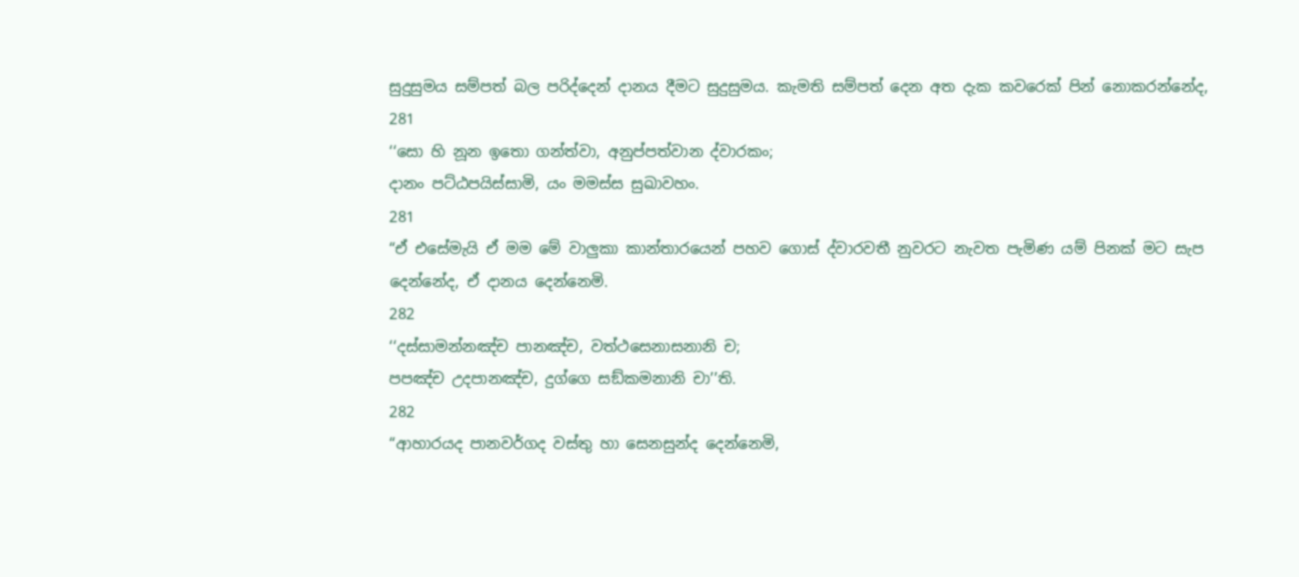සුදුසුමය සම්පත් බල පරිද්දෙන් දානය දීමට සුදුසුමය. කැමති සම්පත් දෙන අත දැක කවරෙක් පින් නොකරන්නේද,
281
‘‘සො හි නූන ඉතො ගන්ත්වා, අනුප්පත්වාන ද්වාරකං;
දානං පට්ඨපයිස්සාමි, යං මමස්ස සුඛාවහං.
281
“ඒ එසේමැයි ඒ මම මේ වාලුකා කාන්තාරයෙන් පහව ගොස් ද්වාරවතී නුවරට නැවත පැමිණ යම් පිනක් මට සැප දෙන්නේද, ඒ දානය දෙන්නෙමි.
282
‘‘දස්සාමන්නඤ්ච පානඤ්ච, වත්ථසෙනාසනානි ච;
පපඤ්ච උදපානඤ්ච, දුග්ගෙ සඞ්කමනානි චා’’ති.
282
“ආහාරයද පානවර්ගද වස්තු හා සෙනසුන්ද දෙන්නෙමි,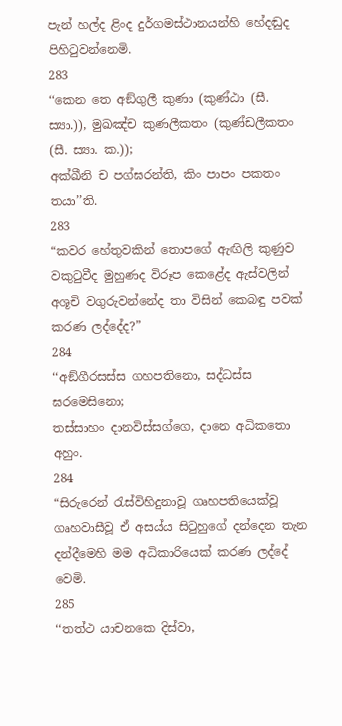පැන් හල්ද ළිංද දුර්ගමස්ථානයන්හි හේදඬුද පිහිටුවන්නෙමි.
283
‘‘කෙන තෙ අඞ්ගුලී කුණා (කුණ්ඨා (සී. ස්‍යා.)), මුඛඤ්ච කුණලීකතං (කුණ්ඩලීකතං (සී. ස්‍යා. ක.));
අක්ඛීනි ච පග්ඝරන්ති, කිං පාපං පකතං තයා’’ති.
283
“කවර හේතුවකින් තොපගේ ඇඟිලි කුණුව වකුටුවීද මුහුණද විරූප කෙළේද ඇස්වලින් අශූචි වගුරුවන්නේද තා විසින් කෙබඳු පවක් කරණ ලද්දේද?”
284
‘‘අඞ්ගීරසස්ස ගහපතිනො, සද්ධස්ස ඝරමෙසිනො;
තස්සාහං දානවිස්සග්ගෙ, දානෙ අධිකතො අහුං.
284
“සිරුරෙන් රැස්විහිදුනාවූ ගෘහපතියෙක්වූ ගෘහවාසීවූ ඒ අසය්ය සිටුහුගේ දන්දෙන තැන දන්දීමෙහි මම අධිකාරියෙක් කරණ ලද්දේ වෙමි.
285
‘‘තත්ථ යාචනකෙ දිස්වා,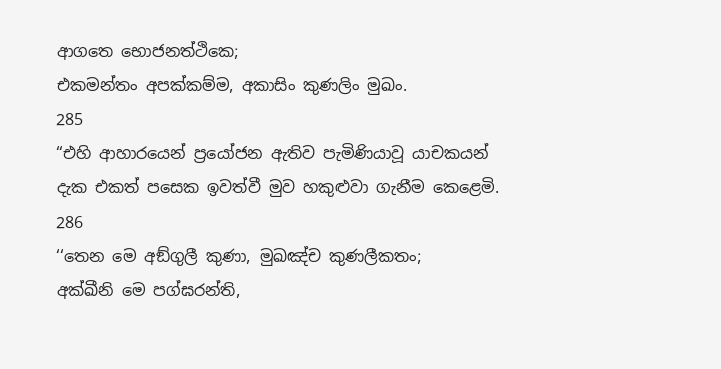ආගතෙ භොජනත්ථිකෙ;
එකමන්තං අපක්කම්ම, අකාසිං කුණලිං මුඛං.
285
“එහි ආහාරයෙන් ප්‍රයෝජන ඇතිව පැමිණියාවූ යාචකයන් දැක එකත් පසෙක ඉවත්වී මුව හකුළුවා ගැනීම කෙළෙමි.
286
‘‘තෙන මෙ අඞ්ගුලී කුණා, මුඛඤ්ච කුණලීකතං;
අක්ඛීනි මෙ පග්ඝරන්ති,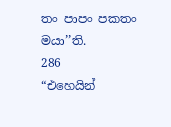තං පාපං පකතං මයා’’ති.
286
“එහෙයින්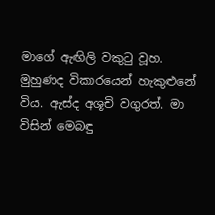මාගේ ඇඟිලි වකුටු වූහ. මුහුණද විකාරයෙන් හැකුළුනේ විය. ඇස්ද අශූචි වගුරත්. මා විසින් මෙබඳු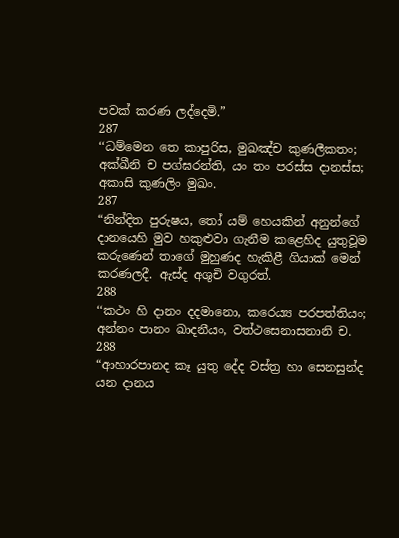පවක් කරණ ලද්දෙමි.”
287
‘‘ධම්මෙන තෙ කාපුරිස, මුඛඤ්ච කුණලීකතං;
අක්ඛීනි ච පග්ඝරන්ති, යං තං පරස්ස දානස්ස;
අකාසි කුණලිං මුඛං.
287
“නින්දිත පුරුෂය, තෝ යම් හෙයකින් අනුන්ගේ දානයෙහි මුව හකුළුවා ගැනීම කළෙහිද යුතුවූම කරුණෙන් තාගේ මුහුණද හැකිළී ගියාක් මෙන් කරණලදී. ඇස්ද අශුචි වගුරත්.
288
‘‘කථං හි දානං දදමානො, කරෙය්‍ය පරපත්තියං;
අන්නං පානං ඛාදනීයං, වත්ථසෙනාසනානි ච.
288
“ආහාරපානද කෑ යුතු දේද වස්ත්‍ර හා සෙනසුන්ද යන දානය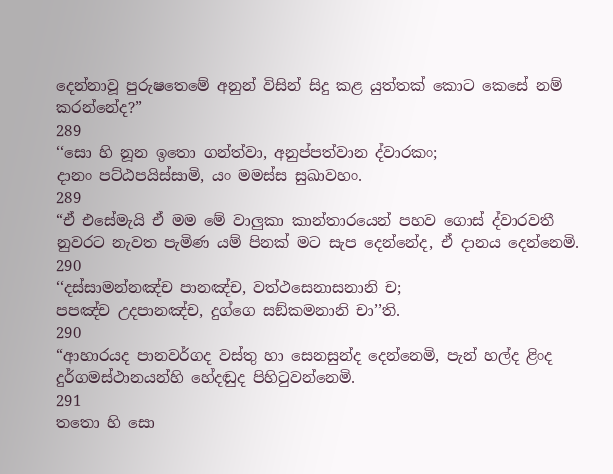දෙන්නාවූ පුරුෂතෙමේ අනුන් විසින් සිදු කළ යුත්තක් කොට කෙසේ නම් කරන්නේද?”
289
‘‘සො හි නූන ඉතො ගන්ත්වා, අනුප්පත්වාන ද්වාරකං;
දානං පට්ඨපයිස්සාමි, යං මමස්ස සුඛාවහං.
289
“ඒ එසේමැයි ඒ මම මේ වාලුකා කාන්තාරයෙන් පහව ගොස් ද්වාරවතී නුවරට නැවත පැමිණ යම් පිනක් මට සැප දෙන්නේද, ඒ දානය දෙන්නෙමි.
290
‘‘දස්සාමන්නඤ්ච පානඤ්ච, වත්ථසෙනාසනානි ච;
පපඤ්ච උදපානඤ්ච, දුග්ගෙ සඞ්කමනානි චා’’ති.
290
“ආහාරයද පානවර්ගද වස්තු හා සෙනසුන්ද දෙන්නෙමි, පැන් හල්ද ළිංද දුර්ගමස්ථානයන්හි හේදඬුද පිහිටුවන්නෙමි.
291
තතො හි සො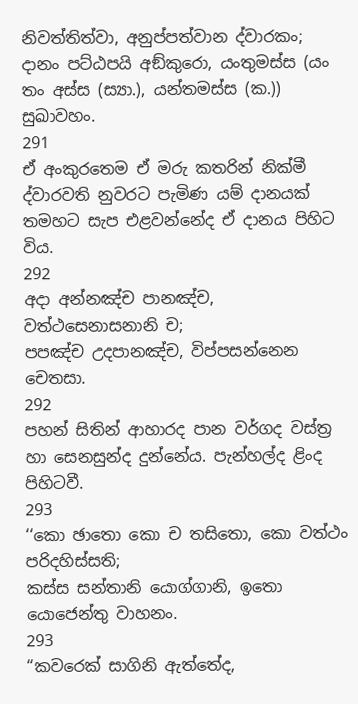නිවත්තිත්වා, අනුප්පත්වාන ද්වාරකං;
දානං පට්ඨපයි අඞ්කුරො, යංතුමස්ස (යං තං අස්ස (ස්‍යා.), යන්තමස්ස (ක.)) සුඛාවහං.
291
ඒ අංකුරතෙම ඒ මරු කතරින් නික්මී ද්වාරවති නුවරට පැමිණ යම් දානයක් තමහට සැප එළවන්නේද ඒ දානය පිහිට විය.
292
අදා අන්නඤ්ච පානඤ්ච, වත්ථසෙනාසනානි ච;
පපඤ්ච උදපානඤ්ච, විප්පසන්නෙන චෙතසා.
292
පහන් සිතින් ආහාරද පාන වර්ගද වස්ත්‍ර හා සෙනසුන්ද දුන්නේය. පැන්හල්ද ළිංද පිහිටවී.
293
‘‘කො ඡාතො කො ච තසිතො, කො වත්ථං පරිදහිස්සති;
කස්ස සන්තානි යොග්ගානි, ඉතො යොජෙන්තු වාහනං.
293
“කවරෙක් සාගිනි ඇත්තේද,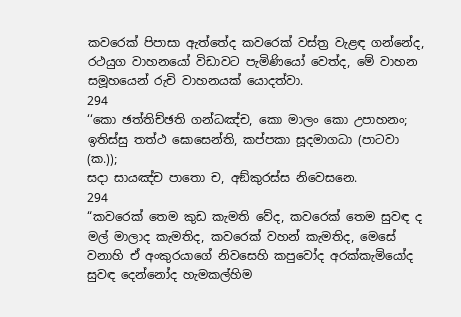කවරෙක් පිපාසා ඇත්තේද කවරෙක් වස්ත්‍ර වැළඳ ගන්නේද, රථයුග වාහනයෝ විඩාවට පැමිණියෝ වෙත්ද, මේ වාහන සමූහයෙන් රුචි වාහනයක් යොදත්වා.
294
‘‘කො ඡත්තිච්ඡති ගන්ධඤ්ච, කො මාලං කො උපාහනං;
ඉතිස්සු තත්ථ ඝොසෙන්ති, කප්පකා සූදමාගධා (පාටවා (ක.));
සදා සායඤ්ච පාතො ච, අඞ්කුරස්ස නිවෙසනෙ.
294
“කවරෙක් තෙම කුඩ කැමති වේද, කවරෙක් තෙම සුවඳ ද මල් මාලාද කැමතිද, කවරෙක් වහන් කැමතිද, මෙසේ වනාහි ඒ අංකුරයාගේ නිවසෙහි කපුවෝද අරක්කැමියෝද සුවඳ දෙන්නෝද හැමකල්හිම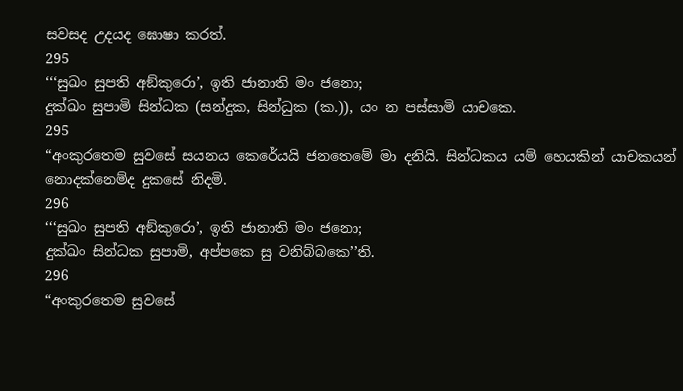සවසද උදයද ඝොෂා කරත්.
295
‘‘‘සුඛං සුපති අඞ්කුරො’, ඉති ජානාති මං ජනො;
දුක්ඛං සුපාමි සින්ධක (සන්දුක, සින්ධුක (ක.)), යං න පස්සාමි යාචකෙ.
295
“අංකුරතෙම සුවසේ සයනය කෙරේයයි ජනතෙමේ මා දනියි. සින්ධකය යම් හෙයකින් යාචකයන් නොදක්නෙම්ද දුකසේ නිදමි.
296
‘‘‘සුඛං සුපති අඞ්කුරො’, ඉති ජානාති මං ජනො;
දුක්ඛං සින්ධක සුපාමි, අප්පකෙ සු වනිබ්බකෙ’’ති.
296
“අංකුරතෙම සුවසේ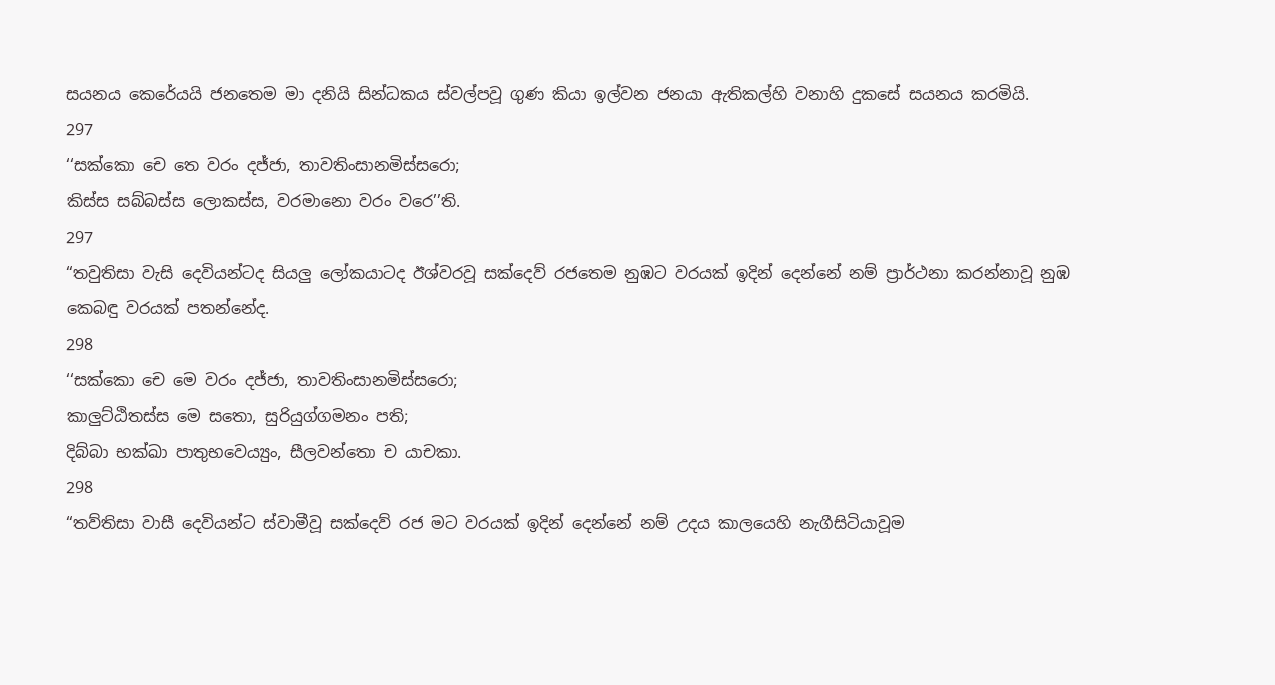සයනය කෙරේයයි ජනතෙම මා දනියි සින්ධකය ස්වල්පවූ ගුණ කියා ඉල්වන ජනයා ඇතිකල්හි වනාහි දුකසේ සයනය කරමියි.
297
‘‘සක්කො චෙ තෙ වරං දජ්ජා, තාවතිංසානමිස්සරො;
කිස්ස සබ්බස්ස ලොකස්ස, වරමානො වරං වරෙ’’ති.
297
“තවුතිසා වැසි දෙවියන්ටද සියලු ලෝකයාටද ඊශ්වරවූ සක්දෙව් රජතෙම නුඹට වරයක් ඉදින් දෙන්නේ නම් ප්‍රාර්ථනා කරන්නාවූ නුඹ කෙබඳු වරයක් පතන්නේද.
298
‘‘සක්කො චෙ මෙ වරං දජ්ජා, තාවතිංසානමිස්සරො;
කාලුට්ඨිතස්ස මෙ සතො, සුරියුග්ගමනං පති;
දිබ්බා භක්ඛා පාතුභවෙය්‍යුං, සීලවන්තො ච යාචකා.
298
“තව්තිසා වාසී දෙවියන්ට ස්වාමීවූ සක්දෙව් රජ මට වරයක් ඉදින් දෙන්නේ නම් උදය කාලයෙහි නැගීසිටියාවූම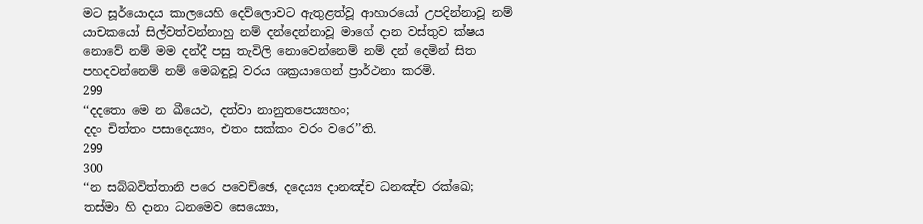මට සූර්යොදය කාලයෙහි දෙව්ලොවට ඇතුළත්වූ ආහාරයෝ උපදින්නාවූ නම් යාචකයෝ සිල්වත්වන්නාහු නම් දන්දෙන්නාවූ මාගේ දාන වස්තුව ක්ෂය නොවේ නම් මම දන්දී පසු තැවිලි නොවෙන්නෙම් නම් දන් දෙමින් සිත පහදවන්නෙම් නම් මෙබඳුවූ වරය ශක්‍රයාගෙන් ප්‍රාර්ථනා කරමි.
299
‘‘දදතො මෙ න ඛීයෙථ, දත්වා නානුතපෙය්‍යහං;
දදං චිත්තං පසාදෙය්‍යං, එතං සක්කං වරං වරෙ’’ති.
299
300
‘‘න සබ්බවිත්තානි පරෙ පවෙච්ඡෙ, දදෙය්‍ය දානඤ්ච ධනඤ්ච රක්ඛෙ;
තස්මා හි දානා ධනමෙව සෙය්‍යො,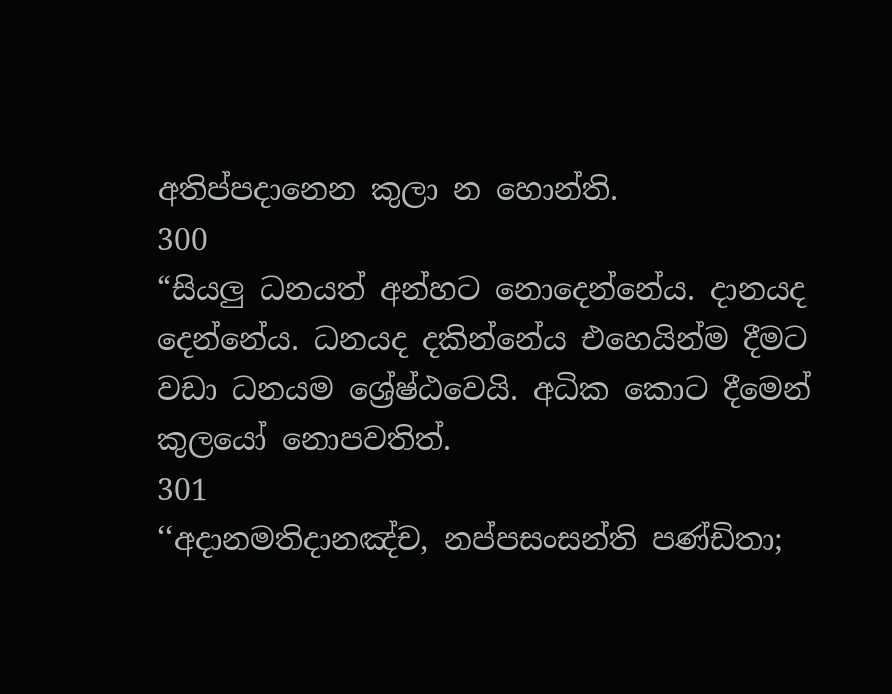අතිප්පදානෙන කුලා න හොන්ති.
300
“සියලු ධනයත් අන්හට නොදෙන්නේය. දානයද දෙන්නේය. ධනයද දකින්නේය එහෙයින්ම දීමට වඩා ධනයම ශ්‍රේෂ්ඨවෙයි. අධික කොට දීමෙන් කුලයෝ නොපවතිත්.
301
‘‘අදානමතිදානඤ්ච, නප්පසංසන්ති පණ්ඩිතා;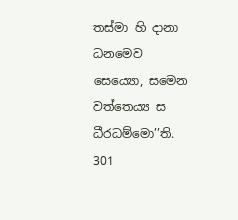තස්මා හි දානා ධනමෙව සෙය්‍යො, සමෙන වත්තෙය්‍ය ස ධීරධම්මො’’ති.
301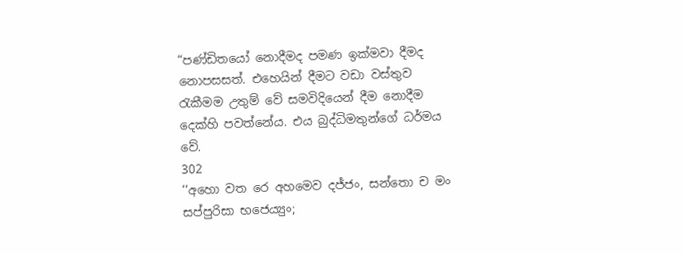“පණ්ඩිතයෝ නොදීමද පමණ ඉක්මවා දීමද නොපසසත්. එහෙයින් දීමට වඩා වස්තුව රැකීමම උතුම් වේ සමවිදියෙන් දීම නොදීම දෙක්හි පවත්නේය. එය බුද්ධිමතුන්ගේ ධර්මය වේ.
302
‘‘අහො වත රෙ අහමෙව දජ්ජං, සන්තො ච මං සප්පුරිසා භජෙය්‍යුං;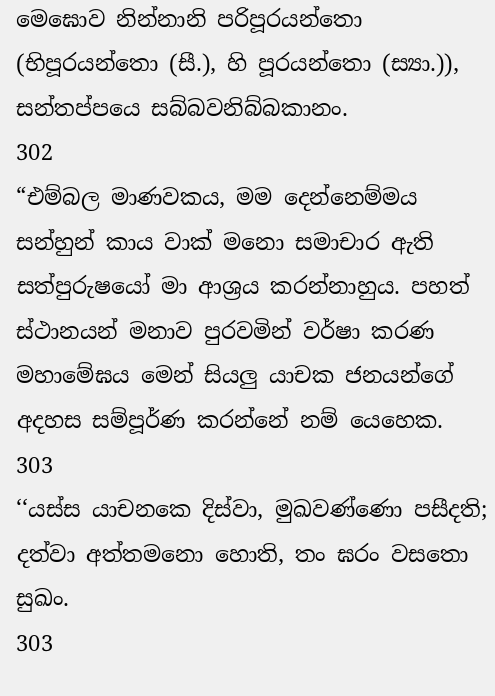මෙඝොව නින්නානි පරිපූරයන්තො (භිපූරයන්තො (සී.), හි පූරයන්තො (ස්‍යා.)), සන්තප්පයෙ සබ්බවනිබ්බකානං.
302
“එම්බල මාණවකය, මම දෙන්නෙම්මය සන්හුන් කාය වාක් මනො සමාචාර ඇති සත්පුරුෂයෝ මා ආශ්‍රය කරන්නාහුය. පහත් ස්ථානයන් මනාව පුරවමින් වර්ෂා කරණ මහාමේඝය මෙන් සියලු යාචක ජනයන්ගේ අදහස සම්පූර්ණ කරන්නේ නම් යෙහෙක.
303
‘‘යස්ස යාචනකෙ දිස්වා, මුඛවණ්ණො පසීදති;
දත්වා අත්තමනො හොති, තං ඝරං වසතො සුඛං.
303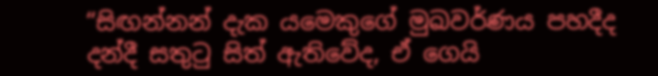“සිඟන්නන් දැක යමෙකුගේ මුඛවර්ණය පහදීද දන්දී සතුටු සිත් ඇතිවේද, ඒ ගෙයි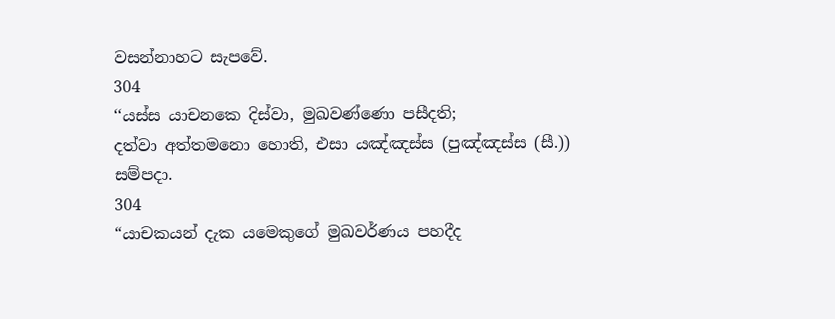වසන්නාහට සැපවේ.
304
‘‘යස්ස යාචනකෙ දිස්වා, මුඛවණ්ණො පසීදති;
දත්වා අත්තමනො හොති, එසා යඤ්ඤස්ස (පුඤ්ඤස්ස (සී.)) සම්පදා.
304
“යාචකයන් දැක යමෙකුගේ මුඛවර්ණය පහදීද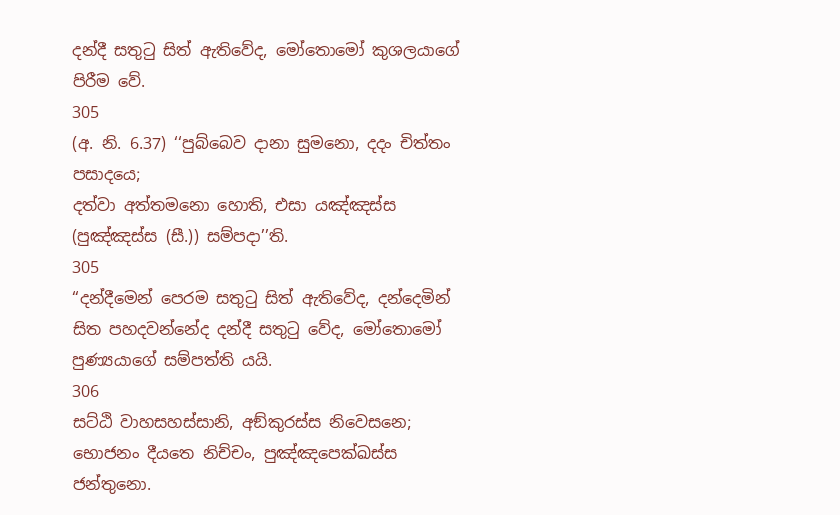දන්දී සතුටු සිත් ඇතිවේද, මෝතොමෝ කුශලයාගේ පිරීම වේ.
305
(අ. නි. 6.37) ‘‘පුබ්බෙව දානා සුමනො, දදං චිත්තං පසාදයෙ;
දත්වා අත්තමනො හොති, එසා යඤ්ඤස්ස (පුඤ්ඤස්ස (සී.)) සම්පදා’’ති.
305
“දන්දීමෙන් පෙරම සතුටු සිත් ඇතිවේද, දන්දෙමින් සිත පහදවන්නේද දන්දී සතුටු වේද, මෝතොමෝ පුණ්‍යයාගේ සම්පත්ති යයි.
306
සට්ඨි වාහසහස්සානි, අඞ්කුරස්ස නිවෙසනෙ;
භොජනං දීයතෙ නිච්චං, පුඤ්ඤපෙක්ඛස්ස ජන්තුනො.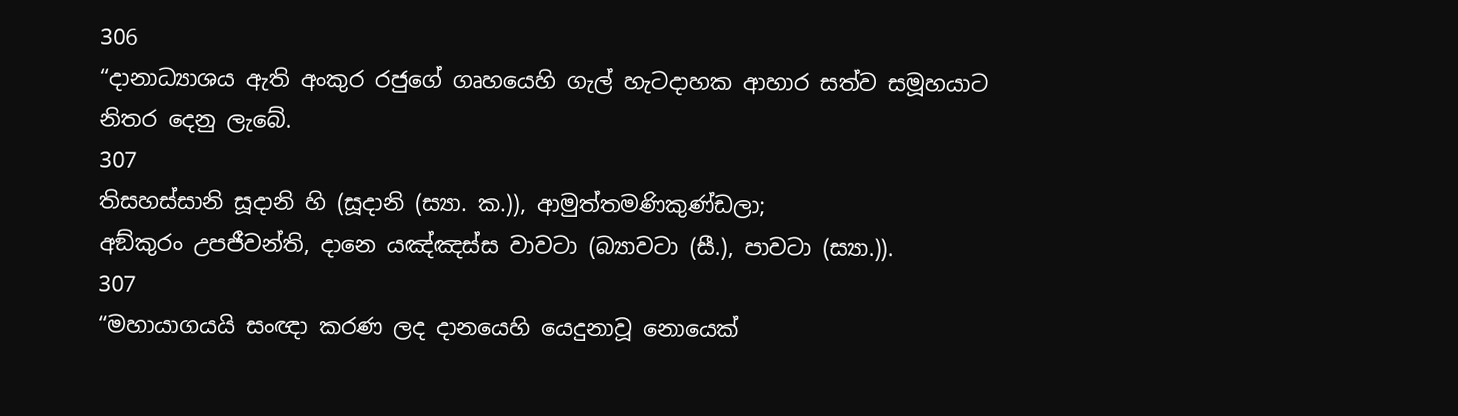306
“දානාධ්‍යාශය ඇති අංකුර රජුගේ ගෘහයෙහි ගැල් හැටදාහක ආහාර සත්ව සමූහයාට නිතර දෙනු ලැබේ.
307
තිසහස්සානි සූදානි හි (සූදානි (ස්‍යා. ක.)), ආමුත්තමණිකුණ්ඩලා;
අඞ්කුරං උපජීවන්ති, දානෙ යඤ්ඤස්ස වාවටා (බ්‍යාවටා (සී.), පාවටා (ස්‍යා.)).
307
“මහායාගයයි සංඥා කරණ ලද දානයෙහි යෙදුනාවූ නොයෙක්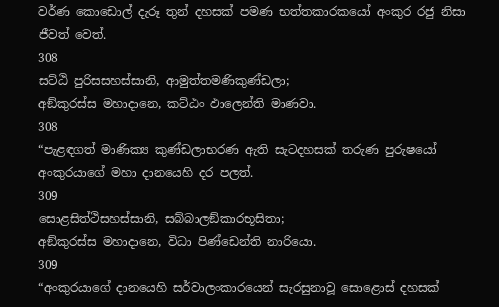වර්ණ කොඩොල් දැරූ තුන් දහසක් පමණ භත්තකාරකයෝ අංකුර රජු නිසා ජීවත් වෙත්.
308
සට්ඨි පුරිසසහස්සානි, ආමුත්තමණිකුණ්ඩලා;
අඞ්කුරස්ස මහාදානෙ, කට්ඨං ඵාලෙන්ති මාණවා.
308
“පැළඳගත් මාණික්‍ය කුණ්ඩලාභරණ ඇති සැටදහසක් තරුණ පුරුෂයෝ අංකුරයාගේ මහා දානයෙහි දර පලත්.
309
සොළසිත්ථිසහස්සානි, සබ්බාලඞ්කාරභූසිතා;
අඞ්කුරස්ස මහාදානෙ, විධා පිණ්ඩෙන්ති නාරියො.
309
“අංකුරයාගේ දානයෙහි සර්වාලංකාරයෙන් සැරසුනාවූ සොළොස් දහසක්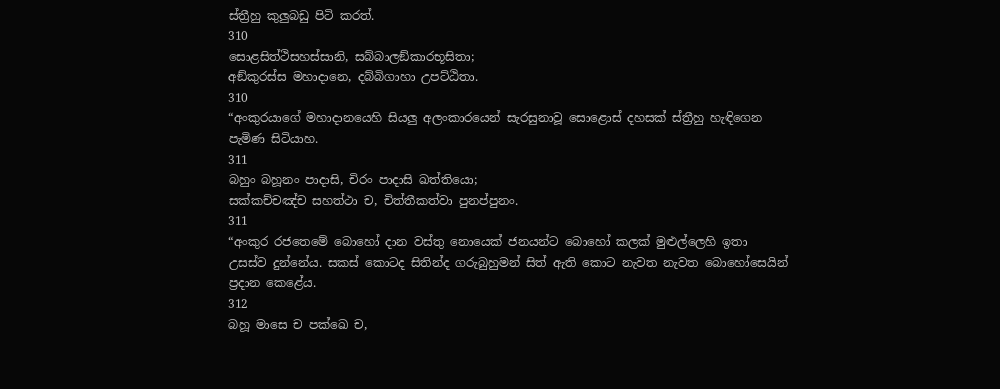ස්ත්‍රීහු කුලුබඩු පිටි කරත්.
310
සොළසිත්ථිසහස්සානි, සබ්බාලඞ්කාරභූසිතා;
අඞ්කුරස්ස මහාදානෙ, දබ්බිගාහා උපට්ඨිතා.
310
“අංකුරයාගේ මහාදානයෙහි සියලු අලංකාරයෙන් සැරසුනාවූ සොළොස් දහසක් ස්ත්‍රීහු හැඳිගෙන පැමිණ සිටියාහ.
311
බහුං බහූනං පාදාසි, චිරං පාදාසි ඛත්තියො;
සක්කච්චඤ්ච සහත්ථා ච, චිත්තීකත්වා පුනප්පුනං.
311
“අංකුර රජතෙමේ බොහෝ දාන වස්තු නොයෙක් ජනයන්ට බොහෝ කලක් මුළුල්ලෙහි ඉතා උසස්ව දුන්නේය. සකස් කොටද සිතින්ද ගරුබුහුමන් සිත් ඇති කොට නැවත නැවත බොහෝසෙයින් ප්‍රදාන කෙළේය.
312
බහූ මාසෙ ච පක්ඛෙ ච,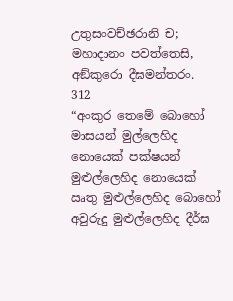උතුසංවච්ඡරානි ච;
මහාදානං පවත්තෙසි, අඞ්කුරො දීඝමන්තරං.
312
“අංකුර තෙමේ බොහෝ මාසයන් මුල්ලෙහිද නොයෙක් පක්ෂයන් මුළුල්ලෙහිද නොයෙක් ඍතු මුළුල්ලෙහිද බොහෝ අවුරුදු මුළුල්ලෙහිද දීර්ඝ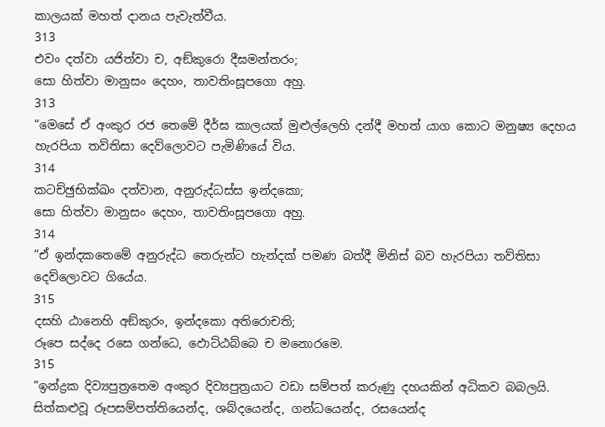කාලයක් මහත් දානය පැවැත්වීය.
313
එවං දත්වා යජිත්වා ච, අඞ්කුරො දීඝමන්තරං;
සො හිත්වා මානුසං දෙහං, තාවතිංසූපගො අහු.
313
“මෙසේ ඒ අංකුර රජ තෙමේ දීර්ඝ කාලයක් මුළුල්ලෙහි දන්දී මහත් යාග කොට මනුෂ්‍ය දෙහය හැරපියා තව්තිසා දෙව්ලොවට පැමිණියේ විය.
314
කටච්ඡුභික්ඛං දත්වාන, අනුරුද්ධස්ස ඉන්දකො;
සො හිත්වා මානුසං දෙහං, තාවතිංසූපගො අහු.
314
“ඒ ඉන්දකතෙමේ අනුරුද්ධ තෙරුන්ට හැන්දක් පමණ බත්දී මිනිස් බව හැරපියා තව්තිසා දෙව්ලොවට ගියේය.
315
දසහි ඨානෙහි අඞ්කුරං, ඉන්දකො අතිරොචති;
රූපෙ සද්දෙ රසෙ ගන්ධෙ, ඵොට්ඨබ්බෙ ච මනොරමෙ.
315
“ඉන්ද්‍රක දිව්‍යපුත්‍රතෙම අංකුර දිව්‍යපුත්‍රයාට වඩා සම්පත් කරුණු දහයකින් අධිකව බබලයි. සිත්කළුවූ රූපසම්පත්තියෙන්ද, ශබ්දයෙන්ද, ගන්ධයෙන්ද, රසයෙන්ද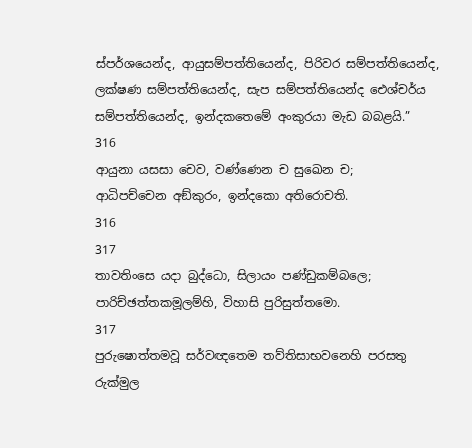ස්පර්ශයෙන්ද, ආයුසම්පත්තියෙන්ද, පිරිවර සම්පත්තියෙන්ද, ලක්ෂණ සම්පත්තියෙන්ද, සැප සම්පත්තියෙන්ද ඓශ්චර්ය සම්පත්තියෙන්ද, ඉන්දකතෙමේ අංකුරයා මැඩ බබළයි.”
316
ආයුනා යසසා චෙව, වණ්ණෙන ච සුඛෙන ච;
ආධිපච්චෙන අඞ්කුරං, ඉන්දකො අතිරොචති.
316
317
තාවතිංසෙ යදා බුද්ධො, සිලායං පණ්ඩුකම්බලෙ;
පාරිච්ඡත්තකමූලම්හි, විහාසි පුරිසුත්තමො.
317
පුරුෂොත්තමවූ සර්වඥතෙම තව්තිසාභවනෙහි පරසතු රුක්මුල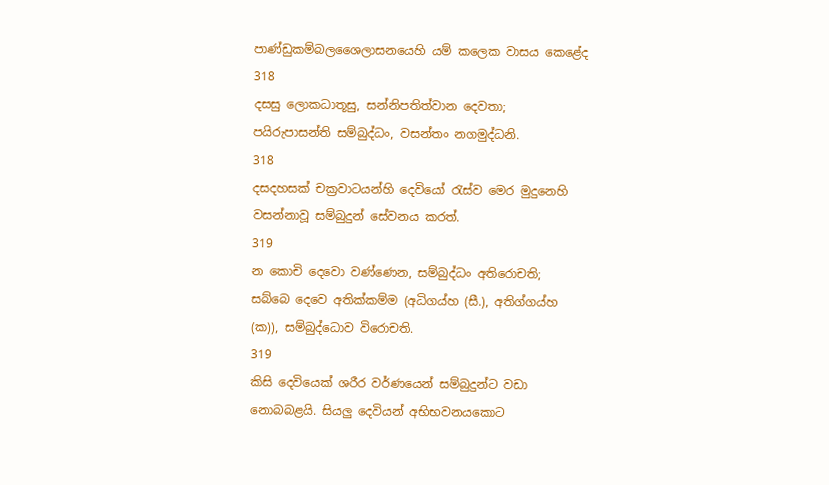පාණ්ඩුකම්බලශෛලාසනයෙහි යම් කලෙක වාසය කෙළේද
318
දසසු ලොකධාතූසු, සන්නිපතිත්වාන දෙවතා;
පයිරුපාසන්ති සම්බුද්ධං, වසන්තං නගමුද්ධනි.
318
දසදහසක් චක්‍රවාටයන්හි දෙවියෝ රැස්ව මෙර මුදුනෙහි වසන්නාවූ සම්බුදුන් සේවනය කරත්.
319
න කොචි දෙවො වණ්ණෙන, සම්බුද්ධං අතිරොචති;
සබ්බෙ දෙවෙ අතික්කම්ම (අධිගය්හ (සී.), අතිග්ගය්හ (ක)), සම්බුද්ධොව විරොචති.
319
කිසි දෙවියෙක් ශරීර වර්ණයෙන් සම්බුදුන්ට වඩා නොබබළයි. සියලු දෙවියන් අභිභවනයකොට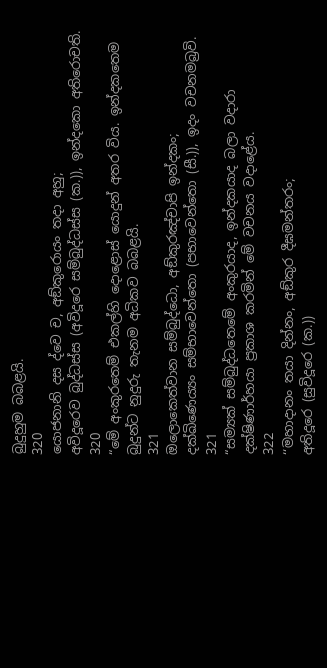බුදුහුම බබළයි.
320
යොජනානි දස ද්වෙ ච, අඞ්කුරොයං තදා අහු;
අවිදූරෙව බුද්ධස්ස (අවිදූරෙ සම්බුද්ධස්ස (ක.)), ඉන්දකො අතිරොචති.
320
“මේ අංකුරතෙම් එකල්හි දොළොස් යොදුන් අතර විය. ඉන්දකතෙම බුදුන්ට නුදුරු තැනම අධිකව බබළයි.
321
ඔලොකෙත්වාන සම්බුද්ධො, අඞ්කුරඤ්චාපි ඉන්දකං;
දක්ඛිණෙය්‍යං සම්භාවෙන්තො (පභාවෙන්තො (සී.)), ඉදං වචනමබ්‍රවි.
321
“සම්‍යක් සම්බුද්ධතෙමේ අංකුරයාද, ඉන්දකයාද බලා වදාරා දක්ෂිණාර්හයා ප්‍රකාශ කරමින් මේ වචනය වදාළේය.
322
‘‘මහාදානං තයා දින්නං, අඞ්කුර දීඝමන්තරං;
අතිදූරෙ (සුවිදූරෙ (ක.))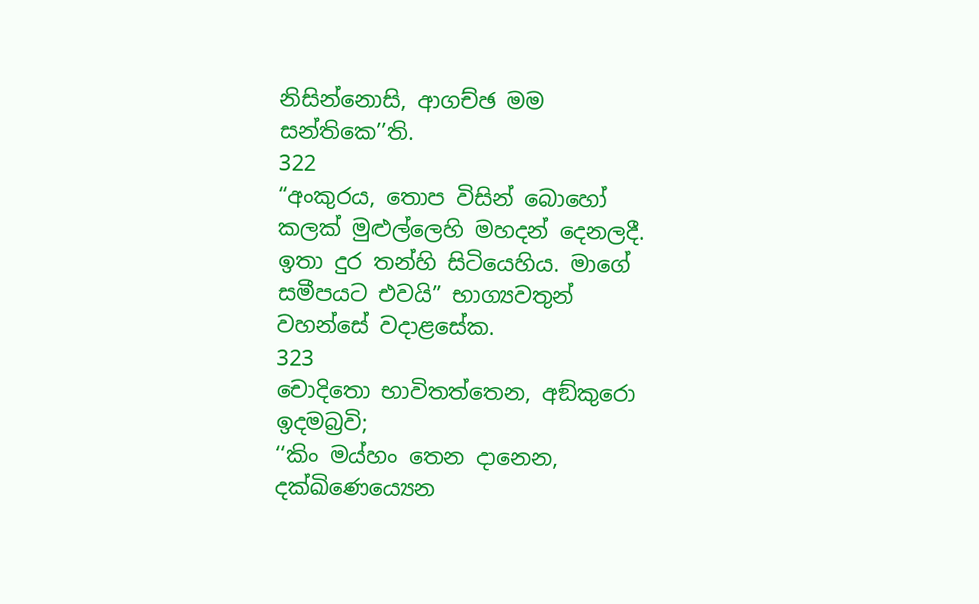නිසින්නොසි, ආගච්ඡ මම සන්තිකෙ’’ති.
322
“අංකුරය, තොප විසින් බොහෝ කලක් මුළුල්ලෙහි මහදන් දෙනලදී. ඉතා දුර තන්හි සිටියෙහිය. මාගේ සමීපයට එවයි” භාග්‍යවතුන් වහන්සේ වදාළසේක.
323
චොදිතො භාවිතත්තෙන, අඞ්කුරො ඉදමබ්‍රවි;
‘‘කිං මය්හං තෙන දානෙන, දක්ඛිණෙය්‍යෙන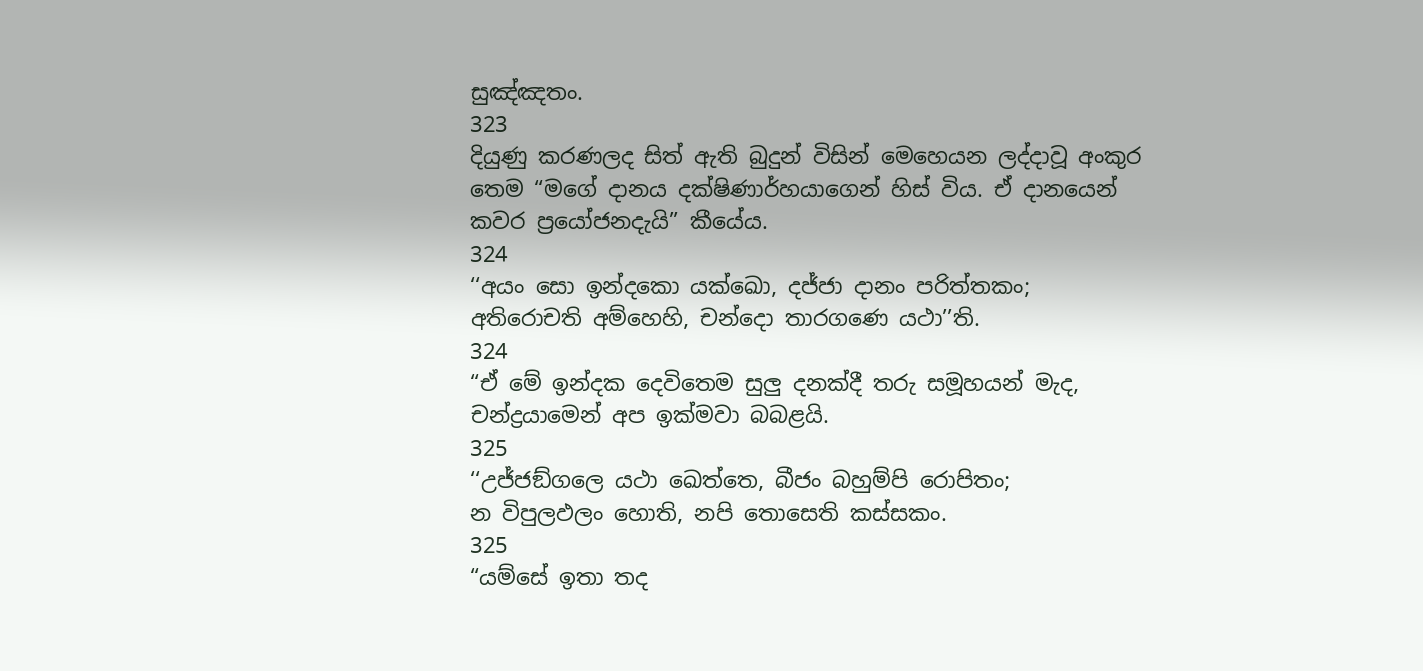සුඤ්ඤතං.
323
දියුණු කරණලද සිත් ඇති බුදුන් විසින් මෙහෙයන ලද්දාවූ අංකුර තෙම “මගේ දානය දක්ෂිණාර්හයාගෙන් හිස් විය. ඒ දානයෙන් කවර ප්‍රයෝජනදැයි” කීයේය.
324
‘‘අයං සො ඉන්දකො යක්ඛො, දජ්ජා දානං පරිත්තකං;
අතිරොචති අම්හෙහි, චන්දො තාරගණෙ යථා’’ති.
324
“ඒ මේ ඉන්දක දෙවිතෙම සුලු දනක්දී තරු සමූහයන් මැද, චන්ද්‍රයාමෙන් අප ඉක්මවා බබළයි.
325
‘‘උජ්ජඞ්ගලෙ යථා ඛෙත්තෙ, බීජං බහුම්පි රොපිතං;
න විපුලඵලං හොති, නපි තොසෙති කස්සකං.
325
“යම්සේ ඉතා තද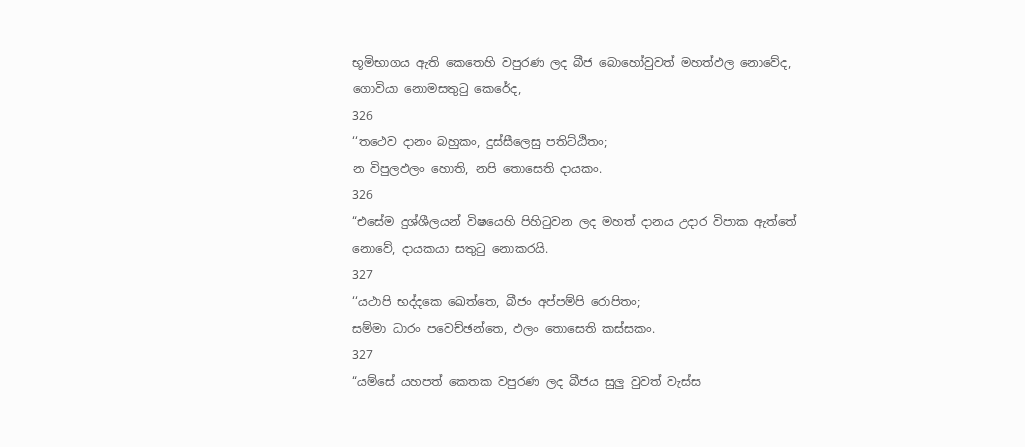භූමිභාගය ඇති කෙතෙහි වපුරණ ලද බීජ බොහෝවුවත් මහත්ඵල නොවේද, ගොවියා නොමසතුටු කෙරේද,
326
‘‘තථෙව දානං බහුකං, දුස්සීලෙසු පතිට්ඨිතං;
න විපුලඵලං හොති, නපි තොසෙති දායකං.
326
“එසේම දුශ්ශීලයන් විෂයෙහි පිහිටුවන ලද මහත් දානය උදාර විපාක ඇත්තේ නොවේ, දායකයා සතුටු නොකරයි.
327
‘‘යථාපි භද්දකෙ ඛෙත්තෙ, බීජං අප්පම්පි රොපිතං;
සම්මා ධාරං පවෙච්ඡන්තෙ, ඵලං තොසෙති කස්සකං.
327
“යම්සේ යහපත් කෙතක වපුරණ ලද බීජය සුලු වුවත් වැස්ස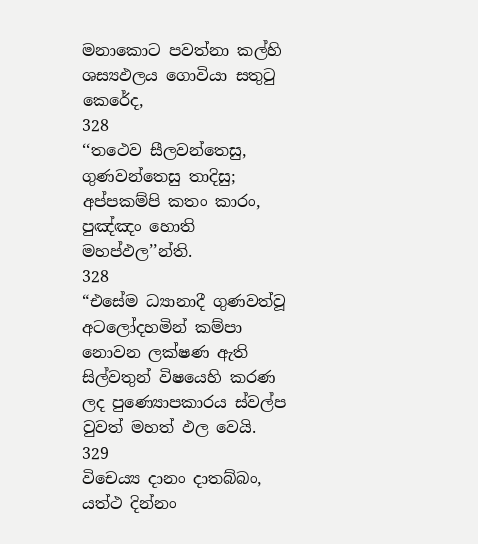මනාකොට පවත්නා කල්හි ශස්‍යඵලය ගොවියා සතුටු කෙරේද,
328
‘‘තථෙව සීලවන්තෙසු, ගුණවන්තෙසු තාදිසු;
අප්පකම්පි කතං කාරං, පුඤ්ඤං හොති මහප්ඵල’’න්ති.
328
“එසේම ධ්‍යානාදී ගුණවත්වූ අටලෝදහමින් කම්පා නොවන ලක්ෂණ ඇති සිල්වතුන් විෂයෙහි කරණ ලද පුණ්‍යොපකාරය ස්වල්ප වුවත් මහත් ඵල වෙයි.
329
විචෙය්‍ය දානං දාතබ්බං, යත්ථ දින්නං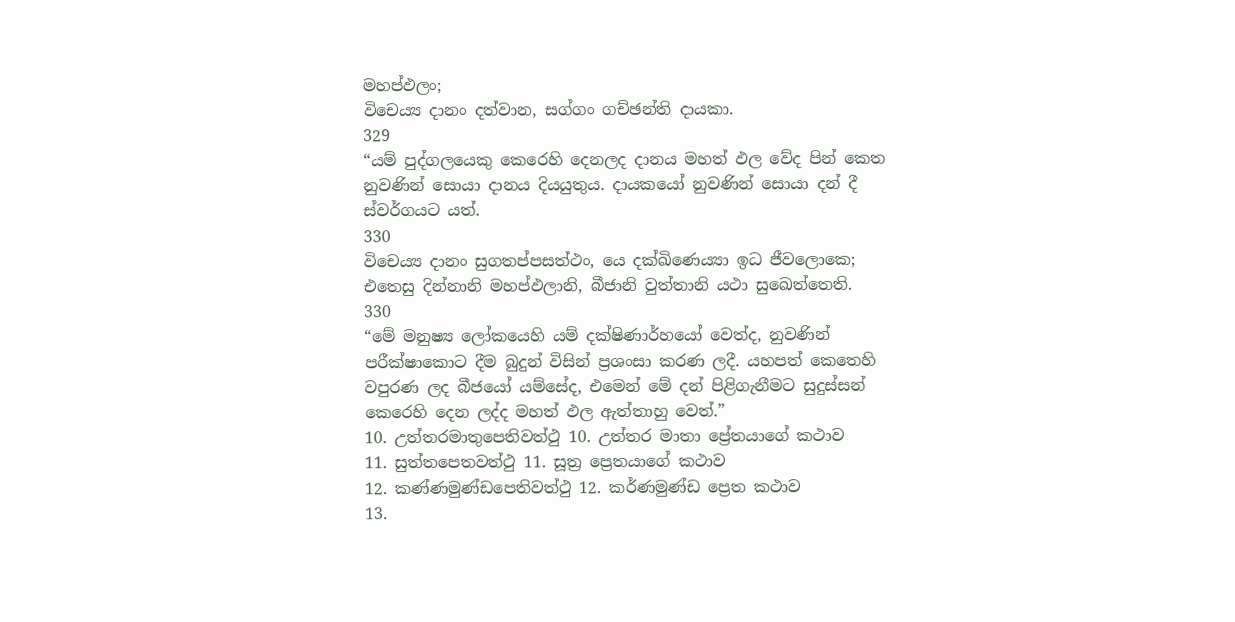මහප්ඵලං;
විචෙය්‍ය දානං දත්වාන, සග්ගං ගච්ඡන්ති දායකා.
329
“යම් පුද්ගලයෙකු කෙරෙහි දෙනලද දානය මහත් ඵල වේද පින් කෙත නුවණින් සොයා දානය දියයුතුය. දායකයෝ නුවණින් සොයා දන් දී ස්වර්ගයට යත්.
330
විචෙය්‍ය දානං සුගතප්පසත්ථං, යෙ දක්ඛිණෙය්‍යා ඉධ ජීවලොකෙ;
එතෙසු දින්නානි මහප්ඵලානි, බීජානි වුත්තානි යථා සුඛෙත්තෙති.
330
“මේ මනුෂ්‍ය ලෝකයෙහි යම් දක්ෂිණාර්හයෝ වෙත්ද, නුවණින් පරීක්ෂාකොට දීම බුදුන් විසින් ප්‍රශංසා කරණ ලදී. යහපත් කෙතෙහි වපුරණ ලද බීජයෝ යම්සේද, එමෙන් මේ දන් පිළිගැනීමට සුදුස්සන් කෙරෙහි දෙන ලද්ද මහත් ඵල ඇත්තාහු වෙත්.”
10. උත්තරමාතුපෙතිවත්ථු 10. උත්තර මාතා ප්‍රේතයාගේ කථාව
11. සුත්තපෙතවත්ථු 11. සූත්‍ර ප්‍රෙතයාගේ කථාව
12. කණ්ණමුණ්ඩපෙතිවත්ථු 12. කර්ණමුණ්ඩ ප්‍රෙත කථාව
13.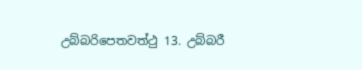උබ්බරිපෙතවත්ථු 13. උබ්බරී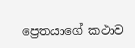ප්‍රෙතයාගේ කථාව